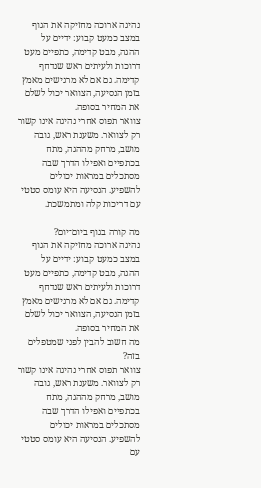נהיגה ארוכה מחזיקה את הגוף במצב כמעט קבוע: ידיים על ההגה, מבט קדימה, כתפיים מעט דרוכות ולעיתים ראש שנדחף קדימה. גם אם לא מרגישים מאמץ בזמן הנסיעה, הצוואר יכול לשלם את המחיר בסופה.
צוואר תפוס אחרי נהיגה אינו קשור רק לצוואר. משענת ראש, גובה מושב, מרחק מההגה, מתח בכתפיים ואפילו הדרך שבה מסתכלים במראות יכולים להשפיע. הנסיעה היא עומס סטטי עם דריכות קלה ומתמשכת.

מה קורה בגוף ביום־יום?
נהיגה ארוכה מחזיקה את הגוף במצב כמעט קבוע: ידיים על ההגה, מבט קדימה, כתפיים מעט דרוכות ולעיתים ראש שנדחף קדימה. גם אם לא מרגישים מאמץ בזמן הנסיעה, הצוואר יכול לשלם את המחיר בסופה.
מה חשוב להבין לפני שמטפלים בזה?
צוואר תפוס אחרי נהיגה אינו קשור רק לצוואר. משענת ראש, גובה מושב, מרחק מההגה, מתח בכתפיים ואפילו הדרך שבה מסתכלים במראות יכולים להשפיע. הנסיעה היא עומס סטטי עם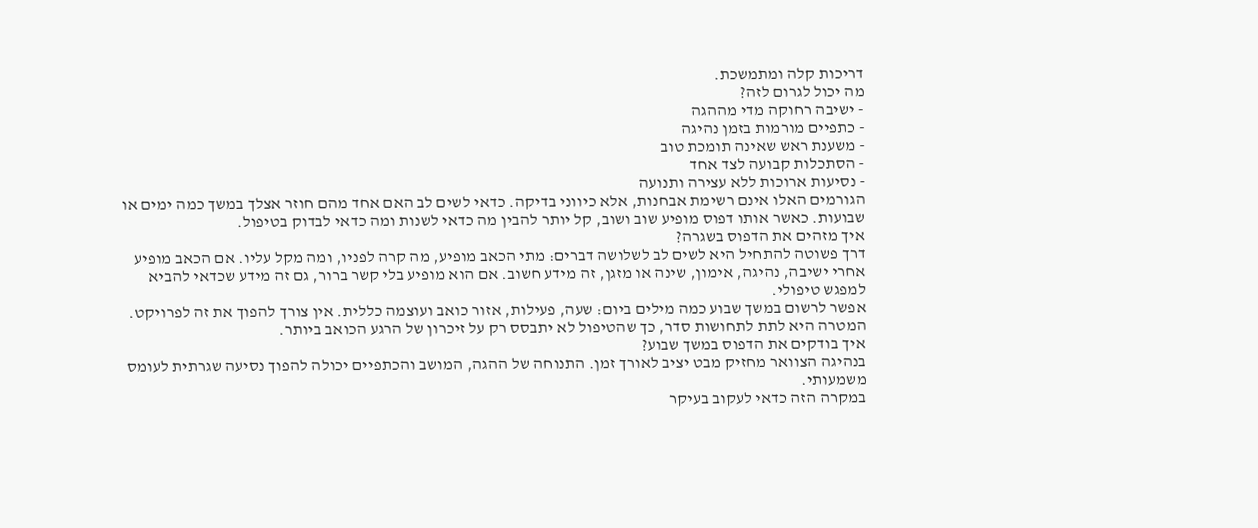דריכות קלה ומתמשכת.
מה יכול לגרום לזה?
- ישיבה רחוקה מדי מההגה
- כתפיים מורמות בזמן נהיגה
- משענת ראש שאינה תומכת טוב
- הסתכלות קבועה לצד אחד
- נסיעות ארוכות ללא עצירה ותנועה
הגורמים האלו אינם רשימת אבחנות, אלא כיווני בדיקה. כדאי לשים לב האם אחד מהם חוזר אצלך במשך כמה ימים או שבועות. כאשר אותו דפוס מופיע שוב ושוב, קל יותר להבין מה כדאי לשנות ומה כדאי לבדוק בטיפול.
איך מזהים את הדפוס בשגרה?
דרך פשוטה להתחיל היא לשים לב לשלושה דברים: מתי הכאב מופיע, מה קרה לפניו, ומה מקל עליו. אם הכאב מופיע אחרי ישיבה, נהיגה, אימון, שינה או מזגן, זה מידע חשוב. אם הוא מופיע בלי קשר ברור, גם זה מידע שכדאי להביא למפגש טיפולי.
אפשר לרשום במשך שבוע כמה מילים ביום: שעה, פעילות, אזור כואב ועוצמה כללית. אין צורך להפוך את זה לפרויקט. המטרה היא לתת לתחושות סדר, כך שהטיפול לא יתבסס רק על זיכרון של הרגע הכואב ביותר.
איך בודקים את הדפוס במשך שבוע?
בנהיגה הצוואר מחזיק מבט יציב לאורך זמן. התנוחה של ההגה, המושב והכתפיים יכולה להפוך נסיעה שגרתית לעומס משמעותי.
במקרה הזה כדאי לעקוב בעיקר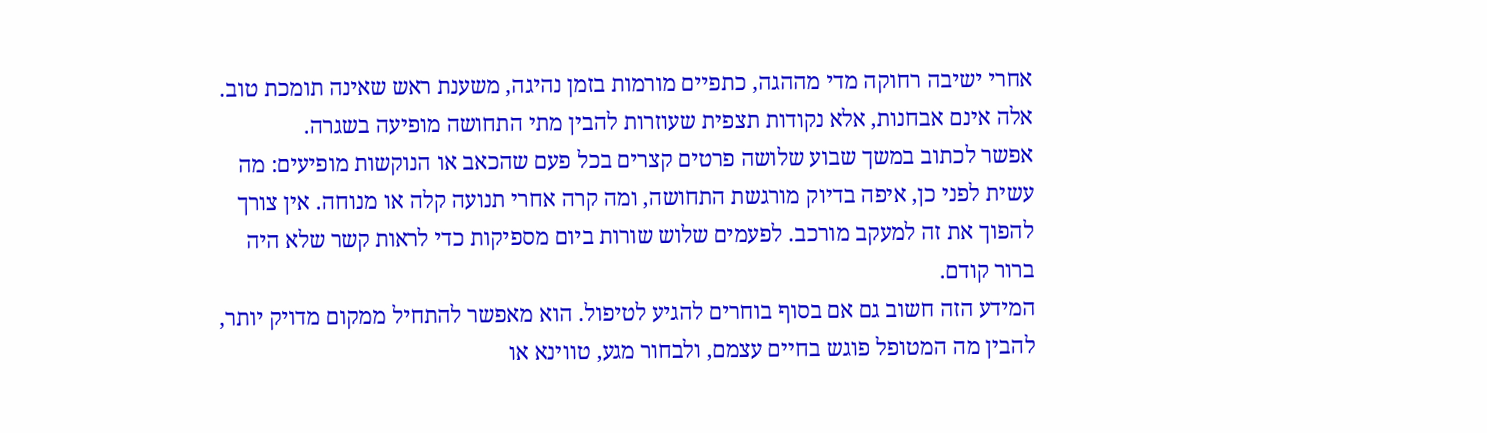אחרי ישיבה רחוקה מדי מההגה, כתפיים מורמות בזמן נהיגה, משענת ראש שאינה תומכת טוב. אלה אינם אבחנות, אלא נקודות תצפית שעוזרות להבין מתי התחושה מופיעה בשגרה.
אפשר לכתוב במשך שבוע שלושה פרטים קצרים בכל פעם שהכאב או הנוקשות מופיעים: מה עשית לפני כן, איפה בדיוק מורגשת התחושה, ומה קרה אחרי תנועה קלה או מנוחה. אין צורך להפוך את זה למעקב מורכב. לפעמים שלוש שורות ביום מספיקות כדי לראות קשר שלא היה ברור קודם.
המידע הזה חשוב גם אם בסוף בוחרים להגיע לטיפול. הוא מאפשר להתחיל ממקום מדויק יותר, להבין מה המטופל פוגש בחיים עצמם, ולבחור מגע, טווינא או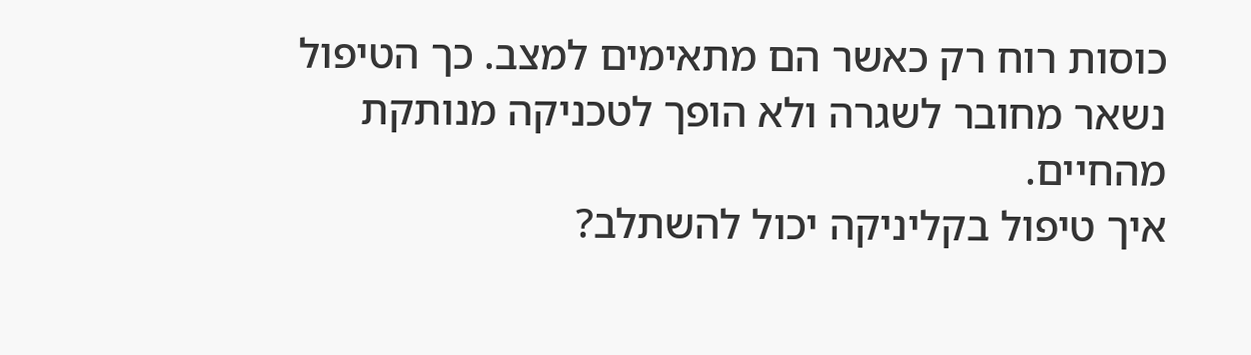כוסות רוח רק כאשר הם מתאימים למצב. כך הטיפול נשאר מחובר לשגרה ולא הופך לטכניקה מנותקת מהחיים.
איך טיפול בקליניקה יכול להשתלב?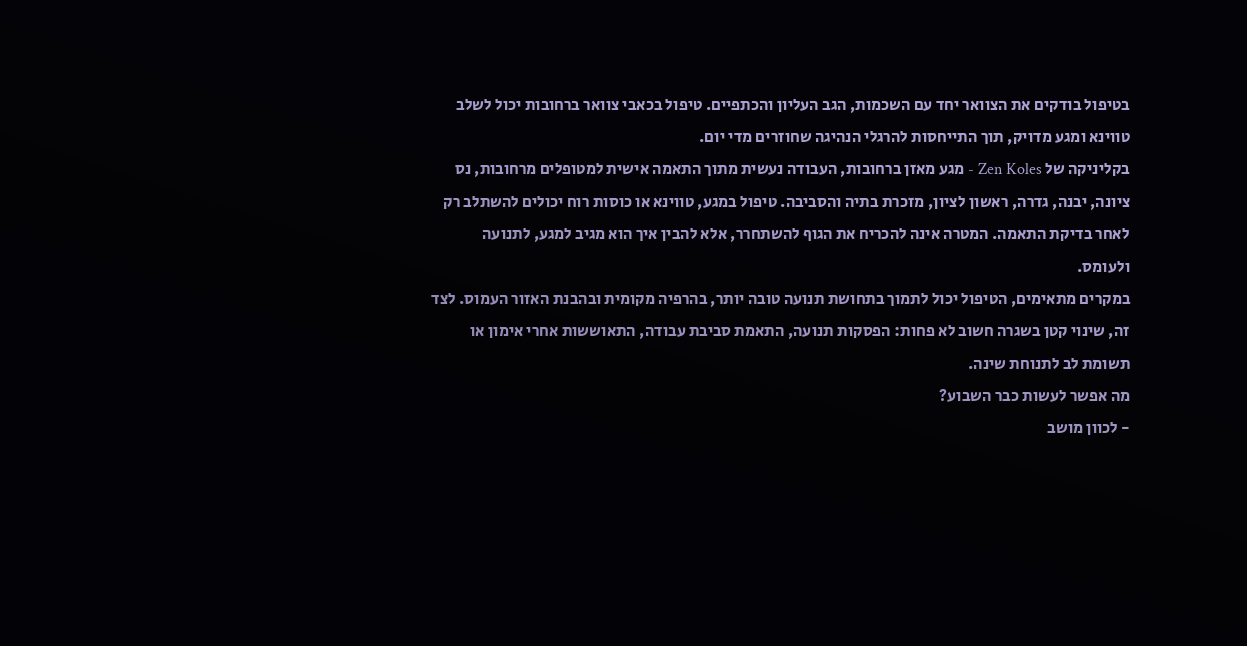בטיפול בודקים את הצוואר יחד עם השכמות, הגב העליון והכתפיים. טיפול בכאבי צוואר ברחובות יכול לשלב טווינא ומגע מדויק, תוך התייחסות להרגלי הנהיגה שחוזרים מדי יום.
בקליניקה של Zen Koles - מגע מאזן ברחובות, העבודה נעשית מתוך התאמה אישית למטופלים מרחובות, נס ציונה, יבנה, גדרה, ראשון לציון, מזכרת בתיה והסביבה. טיפול במגע, טווינא או כוסות רוח יכולים להשתלב רק לאחר בדיקת התאמה. המטרה אינה להכריח את הגוף להשתחרר, אלא להבין איך הוא מגיב למגע, לתנועה ולעומס.
במקרים מתאימים, הטיפול יכול לתמוך בתחושת תנועה טובה יותר, בהרפיה מקומית ובהבנת האזור העמוס. לצד זה, שינוי קטן בשגרה חשוב לא פחות: הפסקות תנועה, התאמת סביבת עבודה, התאוששות אחרי אימון או תשומת לב לתנוחת שינה.
מה אפשר לעשות כבר השבוע?
- לכוון מושב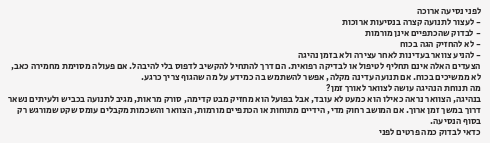לפני נסיעה ארוכה
- לעצור לתנועה קצרה בנסיעות ארוכות
- לבדוק שהכתפיים אינן מורמות
- לא להחזיק הגה בכוח
- להניע צוואר בעדינות לאחר עצירה ולא בזמן נהיגה
הצעדים האלה אינם תחליף לטיפול או לבדיקה רפואית. הם דרך להתחיל להקשיב לדפוס בלי להיבהל. אם פעולה מסוימת מחמירה כאב, לא ממשיכים בכוח. אם תנועה עדינה מקלה, אפשר להשתמש בה כמידע על מה שהגוף צריך כרגע.
מה תנוחת הנהיגה עושה לצוואר לאורך זמן?
בנהיגה, הצוואר נראה כאילו הוא כמעט לא עובד, אבל בפועל הוא מחזיק מבט קדימה, סורק מראות, מגיב לתנועה בכביש ולעיתים נשאר דרוך במשך זמן ארוך. אם המושב רחוק מדי, הידיים מתוחות או הכתפיים מורמות, הצוואר והשכמות מקבלים עומס שקט שמורגש רק בסוף הנסיעה.
כדאי לבדוק כמה פרטים לפני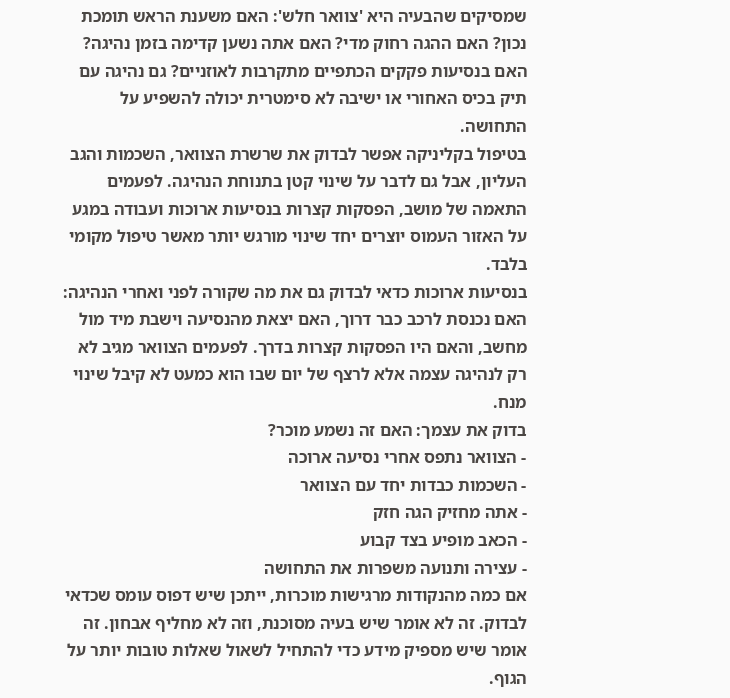שמסיקים שהבעיה היא 'צוואר חלש': האם משענת הראש תומכת נכון? האם ההגה רחוק מדי? האם אתה נשען קדימה בזמן נהיגה? האם בנסיעות פקקים הכתפיים מתקרבות לאוזניים? גם נהיגה עם תיק בכיס האחורי או ישיבה לא סימטרית יכולה להשפיע על התחושה.
בטיפול בקליניקה אפשר לבדוק את שרשרת הצוואר, השכמות והגב העליון, אבל גם לדבר על שינוי קטן בתנוחת הנהיגה. לפעמים התאמה של מושב, הפסקות קצרות בנסיעות ארוכות ועבודה במגע על האזור העמוס יוצרים יחד שינוי מורגש יותר מאשר טיפול מקומי בלבד.
בנסיעות ארוכות כדאי לבדוק גם את מה שקורה לפני ואחרי הנהיגה: האם נכנסת לרכב כבר דרוך, האם יצאת מהנסיעה וישבת מיד מול מחשב, והאם היו הפסקות קצרות בדרך. לפעמים הצוואר מגיב לא רק לנהיגה עצמה אלא לרצף של יום שבו הוא כמעט לא קיבל שינוי מנח.
בדוק את עצמך: האם זה נשמע מוכר?
- הצוואר נתפס אחרי נסיעה ארוכה
- השכמות כבדות יחד עם הצוואר
- אתה מחזיק הגה חזק
- הכאב מופיע בצד קבוע
- עצירה ותנועה משפרות את התחושה
אם כמה מהנקודות מרגישות מוכרות, ייתכן שיש דפוס עומס שכדאי לבדוק. זה לא אומר שיש בעיה מסוכנת, וזה לא מחליף אבחון. זה אומר שיש מספיק מידע כדי להתחיל לשאול שאלות טובות יותר על הגוף.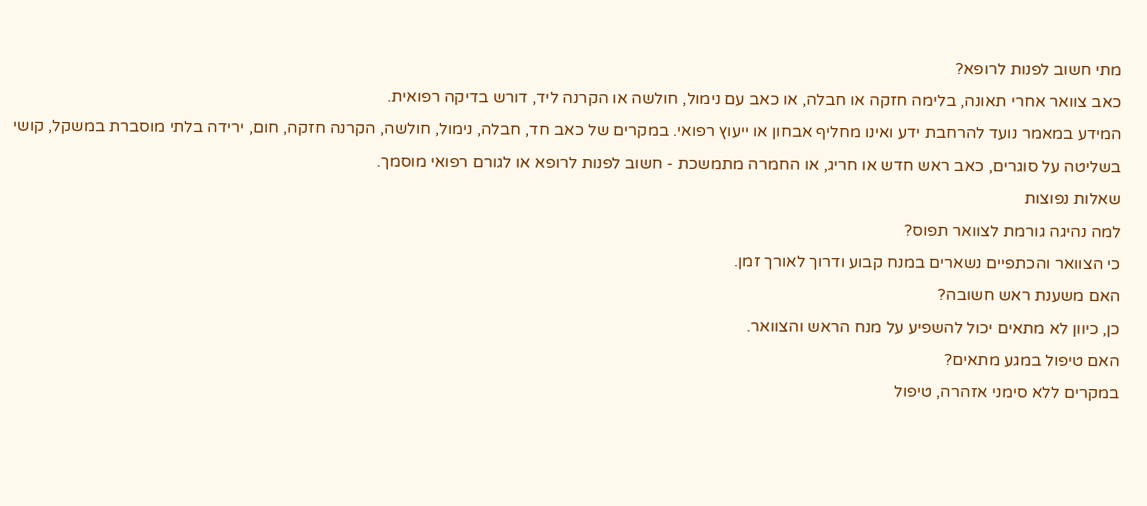מתי חשוב לפנות לרופא?
כאב צוואר אחרי תאונה, בלימה חזקה או חבלה, או כאב עם נימול, חולשה או הקרנה ליד, דורש בדיקה רפואית.
המידע במאמר נועד להרחבת ידע ואינו מחליף אבחון או ייעוץ רפואי. במקרים של כאב חד, חבלה, נימול, חולשה, הקרנה חזקה, חום, ירידה בלתי מוסברת במשקל, קושי בשליטה על סוגרים, כאב ראש חדש או חריג, או החמרה מתמשכת - חשוב לפנות לרופא או לגורם רפואי מוסמך.
שאלות נפוצות
למה נהיגה גורמת לצוואר תפוס?
כי הצוואר והכתפיים נשארים במנח קבוע ודרוך לאורך זמן.
האם משענת ראש חשובה?
כן, כיוון לא מתאים יכול להשפיע על מנח הראש והצוואר.
האם טיפול במגע מתאים?
במקרים ללא סימני אזהרה, טיפול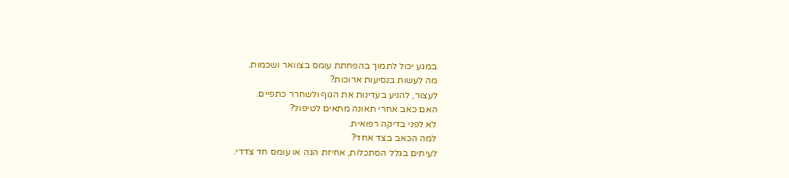במגע יכול לתמוך בהפחתת עומס בצוואר ושכמות.
מה לעשות בנסיעות ארוכות?
לעצור, להניע בעדינות את הגוף ולשחרר כתפיים.
האם כאב אחרי תאונה מתאים לטיפול?
לא לפני בדיקה רפואית.
למה הכאב בצד אחד?
לעיתים בגלל הסתכלות, אחיזת הגה או עומס חד צדדי.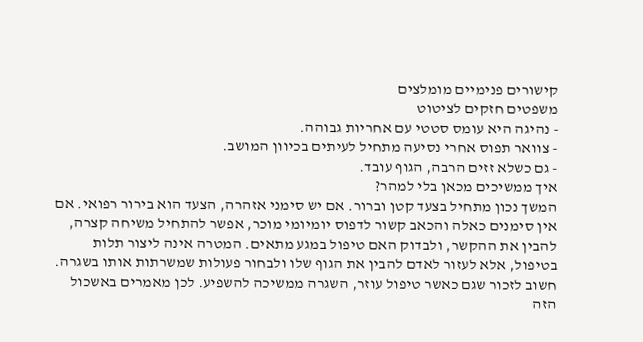קישורים פנימיים מומלצים
משפטים חזקים לציטוט
- נהיגה היא עומס סטטי עם אחריות גבוהה.
- צוואר תפוס אחרי נסיעה מתחיל לעיתים בכיוון המושב.
- גם כשלא זזים הרבה, הגוף עובד.
איך ממשיכים מכאן בלי למהר?
המשך נכון מתחיל בצעד קטן וברור. אם יש סימני אזהרה, הצעד הוא בירור רפואי. אם אין סימנים כאלה והכאב קשור לדפוס יומיומי מוכר, אפשר להתחיל משיחה קצרה, להבין את ההקשר, ולבדוק האם טיפול במגע מתאים. המטרה אינה ליצור תלות בטיפול, אלא לעזור לאדם להבין את הגוף שלו ולבחור פעולות שמשרתות אותו בשגרה.
חשוב לזכור שגם כאשר טיפול עוזר, השגרה ממשיכה להשפיע. לכן מאמרים באשכול הזה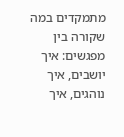מתמקדים במה שקורה בין מפגשים: איך יושבים, איך נוהגים, איך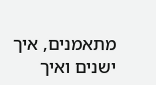מתאמנים, איך ישנים ואיך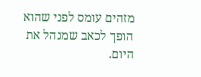מזהים עומס לפני שהוא הופך לכאב שמנהל את היום.